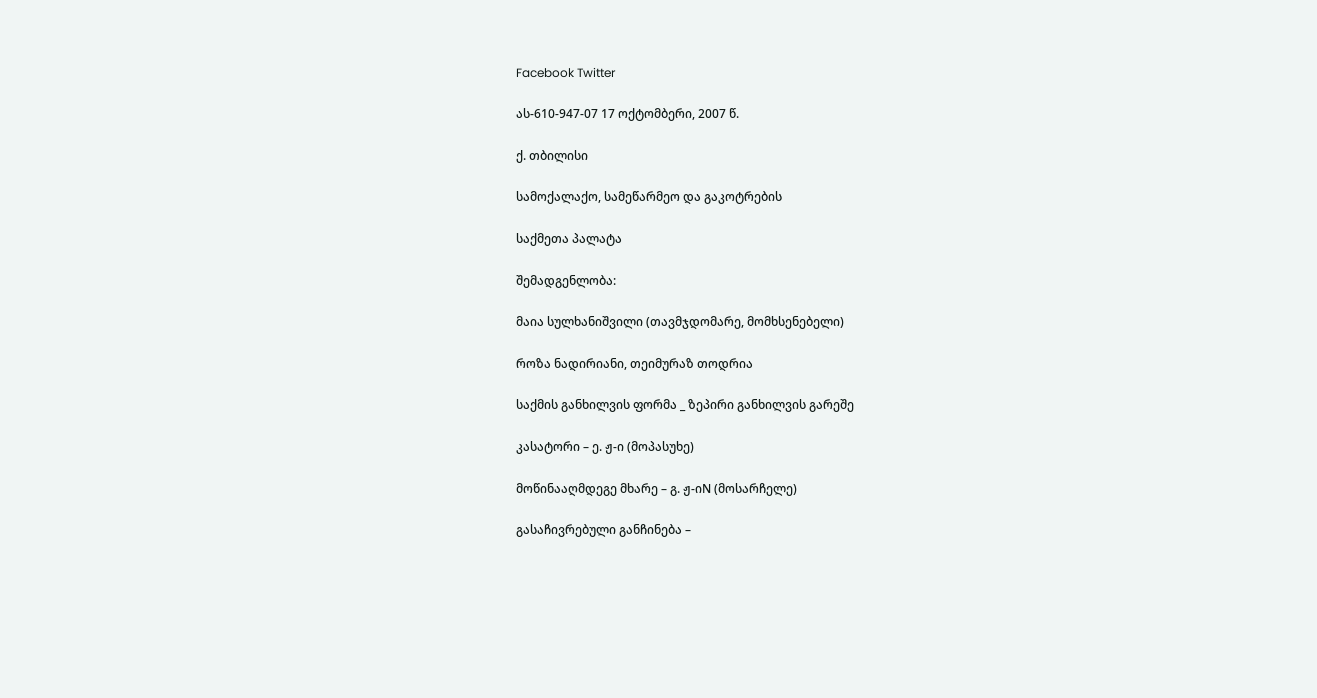Facebook Twitter

ას-610-947-07 17 ოქტომბერი, 2007 წ.

ქ. თბილისი

სამოქალაქო, სამეწარმეო და გაკოტრების

საქმეთა პალატა

შემადგენლობა:

მაია სულხანიშვილი (თავმჯდომარე, მომხსენებელი)

როზა ნადირიანი, თეიმურაზ თოდრია

საქმის განხილვის ფორმა _ ზეპირი განხილვის გარეშე

კასატორი – ე. ჟ-ი (მოპასუხე)

მოწინააღმდეგე მხარე – გ. ჟ-იN (მოსარჩელე)

გასაჩივრებული განჩინება –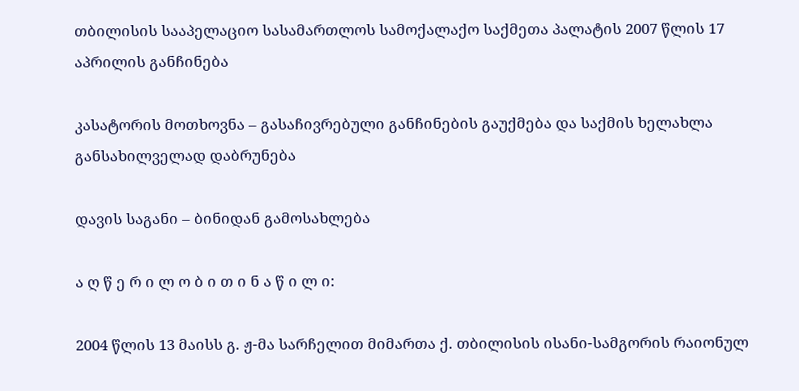თბილისის სააპელაციო სასამართლოს სამოქალაქო საქმეთა პალატის 2007 წლის 17 აპრილის განჩინება

კასატორის მოთხოვნა – გასაჩივრებული განჩინების გაუქმება და საქმის ხელახლა განსახილველად დაბრუნება

დავის საგანი – ბინიდან გამოსახლება

ა ღ წ ე რ ი ლ ო ბ ი თ ი ნ ა წ ი ლ ი:

2004 წლის 13 მაისს გ. ჟ-მა სარჩელით მიმართა ქ. თბილისის ისანი-სამგორის რაიონულ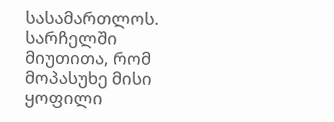სასამართლოს. სარჩელში მიუთითა, რომ მოპასუხე მისი ყოფილი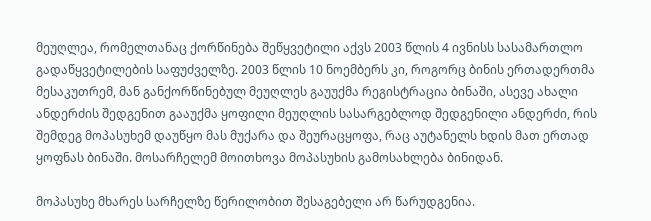მეუღლეა, რომელთანაც ქორწინება შეწყვეტილი აქვს 2003 წლის 4 ივნისს სასამართლო გადაწყვეტილების საფუძველზე. 2003 წლის 10 ნოემბერს კი, როგორც ბინის ერთადერთმა მესაკუთრემ, მან განქორწინებულ მეუღლეს გაუუქმა რეგისტრაცია ბინაში, ასევე ახალი ანდერძის შედგენით გააუქმა ყოფილი მეუღლის სასარგებლოდ შედგენილი ანდერძი, რის შემდეგ მოპასუხემ დაუწყო მას მუქარა და შეურაცყოფა, რაც აუტანელს ხდის მათ ერთად ყოფნას ბინაში. მოსარჩელემ მოითხოვა მოპასუხის გამოსახლება ბინიდან.

მოპასუხე მხარეს სარჩელზე წერილობით შესაგებელი არ წარუდგენია.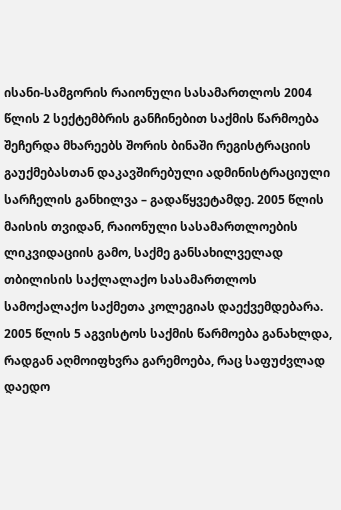ისანი-სამგორის რაიონული სასამართლოს 2004 წლის 2 სექტემბრის განჩინებით საქმის წარმოება შეჩერდა მხარეებს შორის ბინაში რეგისტრაციის გაუქმებასთან დაკავშირებული ადმინისტრაციული სარჩელის განხილვა – გადაწყვეტამდე. 2005 წლის მაისის თვიდან, რაიონული სასამართლოების ლიკვიდაციის გამო, საქმე განსახილველად თბილისის საქლალაქო სასამართლოს სამოქალაქო საქმეთა კოლეგიას დაექვემდებარა. 2005 წლის 5 აგვისტოს საქმის წარმოება განახლდა, რადგან აღმოიფხვრა გარემოება, რაც საფუძვლად დაედო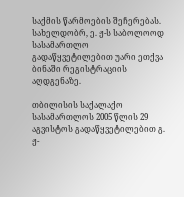საქმის წარმოების შეჩერებას. სახელდობრ, ე. ჟ-ს საბოლოოდ სასამართლო გადაწყვეტილებით უარი ეთქვა ბინაში რეგისტრაციის აღდგენაზე.

თბილისის საქალაქო სასამართლოს 2005 წლის 29 აგვისტოს გადაწყვეტილებით გ. ჟ-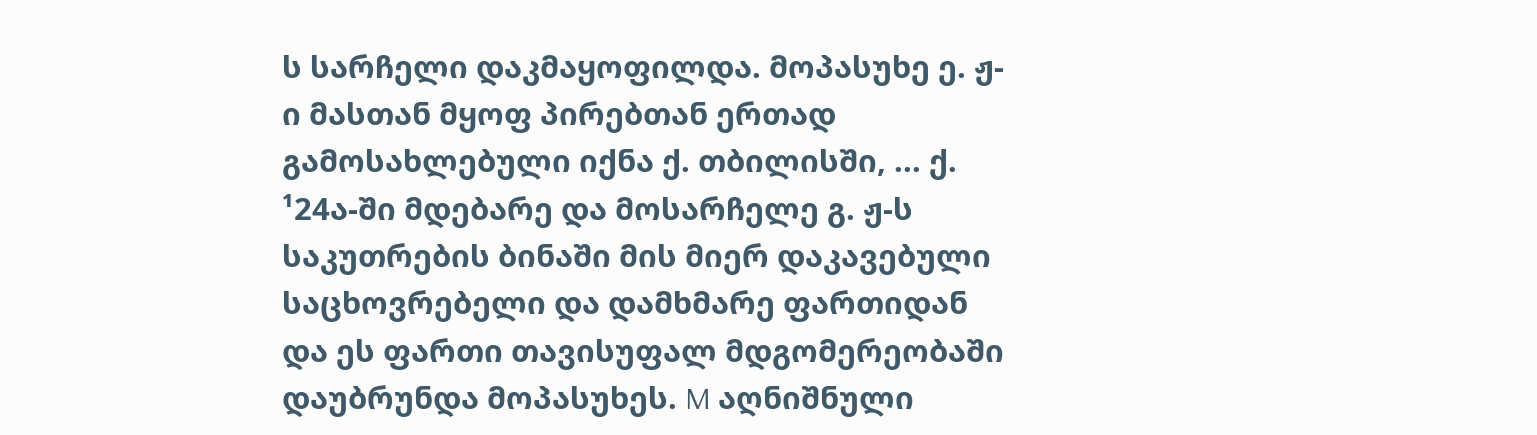ს სარჩელი დაკმაყოფილდა. მოპასუხე ე. ჟ-ი მასთან მყოფ პირებთან ერთად გამოსახლებული იქნა ქ. თბილისში, ... ქ. ¹24ა-ში მდებარე და მოსარჩელე გ. ჟ-ს საკუთრების ბინაში მის მიერ დაკავებული საცხოვრებელი და დამხმარე ფართიდან და ეს ფართი თავისუფალ მდგომერეობაში დაუბრუნდა მოპასუხეს. M აღნიშნული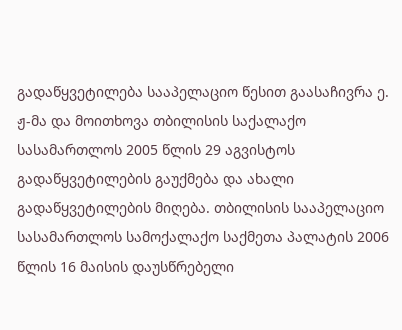გადაწყვეტილება სააპელაციო წესით გაასაჩივრა ე. ჟ-მა და მოითხოვა თბილისის საქალაქო სასამართლოს 2005 წლის 29 აგვისტოს გადაწყვეტილების გაუქმება და ახალი გადაწყვეტილების მიღება. თბილისის სააპელაციო სასამართლოს სამოქალაქო საქმეთა პალატის 2006 წლის 16 მაისის დაუსწრებელი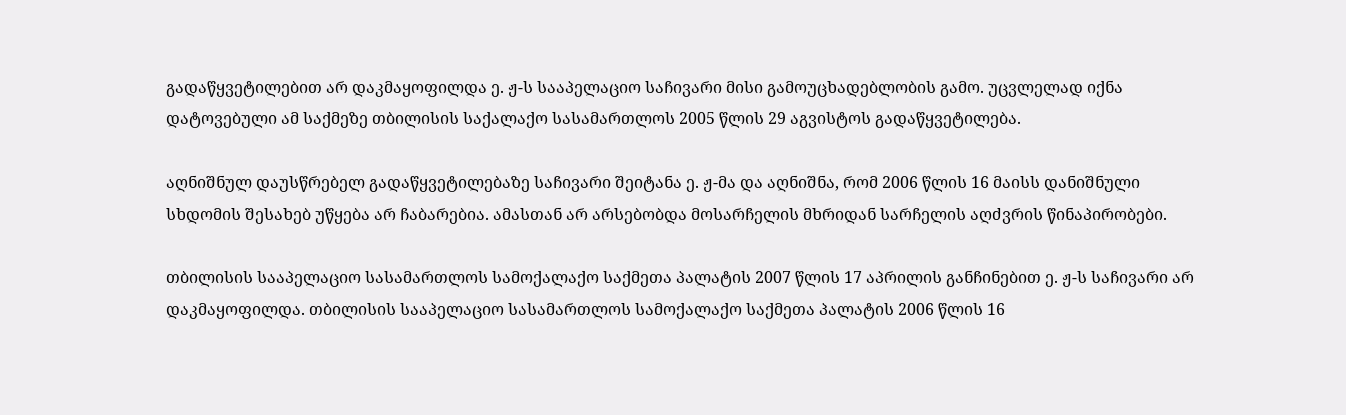გადაწყვეტილებით არ დაკმაყოფილდა ე. ჟ-ს სააპელაციო საჩივარი მისი გამოუცხადებლობის გამო. უცვლელად იქნა დატოვებული ამ საქმეზე თბილისის საქალაქო სასამართლოს 2005 წლის 29 აგვისტოს გადაწყვეტილება.

აღნიშნულ დაუსწრებელ გადაწყვეტილებაზე საჩივარი შეიტანა ე. ჟ-მა და აღნიშნა, რომ 2006 წლის 16 მაისს დანიშნული სხდომის შესახებ უწყება არ ჩაბარებია. ამასთან არ არსებობდა მოსარჩელის მხრიდან სარჩელის აღძვრის წინაპირობები.

თბილისის სააპელაციო სასამართლოს სამოქალაქო საქმეთა პალატის 2007 წლის 17 აპრილის განჩინებით ე. ჟ-ს საჩივარი არ დაკმაყოფილდა. თბილისის სააპელაციო სასამართლოს სამოქალაქო საქმეთა პალატის 2006 წლის 16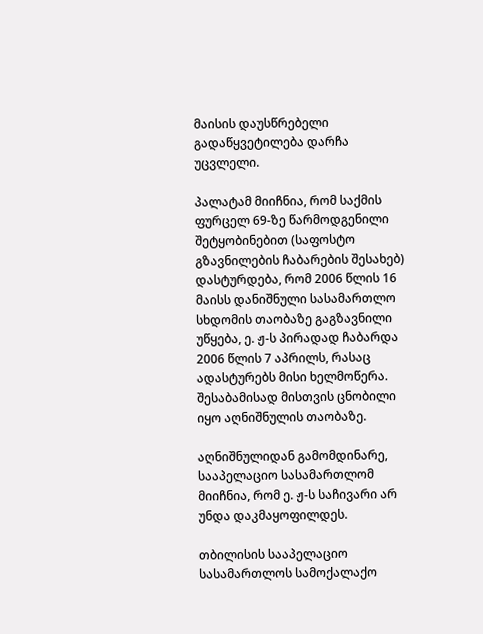მაისის დაუსწრებელი გადაწყვეტილება დარჩა უცვლელი.

პალატამ მიიჩნია, რომ საქმის ფურცელ 69-ზე წარმოდგენილი შეტყობინებით (საფოსტო გზავნილების ჩაბარების შესახებ) დასტურდება, რომ 2006 წლის 16 მაისს დანიშნული სასამართლო სხდომის თაობაზე გაგზავნილი უწყება, ე. ჟ-ს პირადად ჩაბარდა 2006 წლის 7 აპრილს, რასაც ადასტურებს მისი ხელმოწერა. შესაბამისად მისთვის ცნობილი იყო აღნიშნულის თაობაზე.

აღნიშნულიდან გამომდინარე, სააპელაციო სასამართლომ მიიჩნია, რომ ე. ჟ-ს საჩივარი არ უნდა დაკმაყოფილდეს.

თბილისის სააპელაციო სასამართლოს სამოქალაქო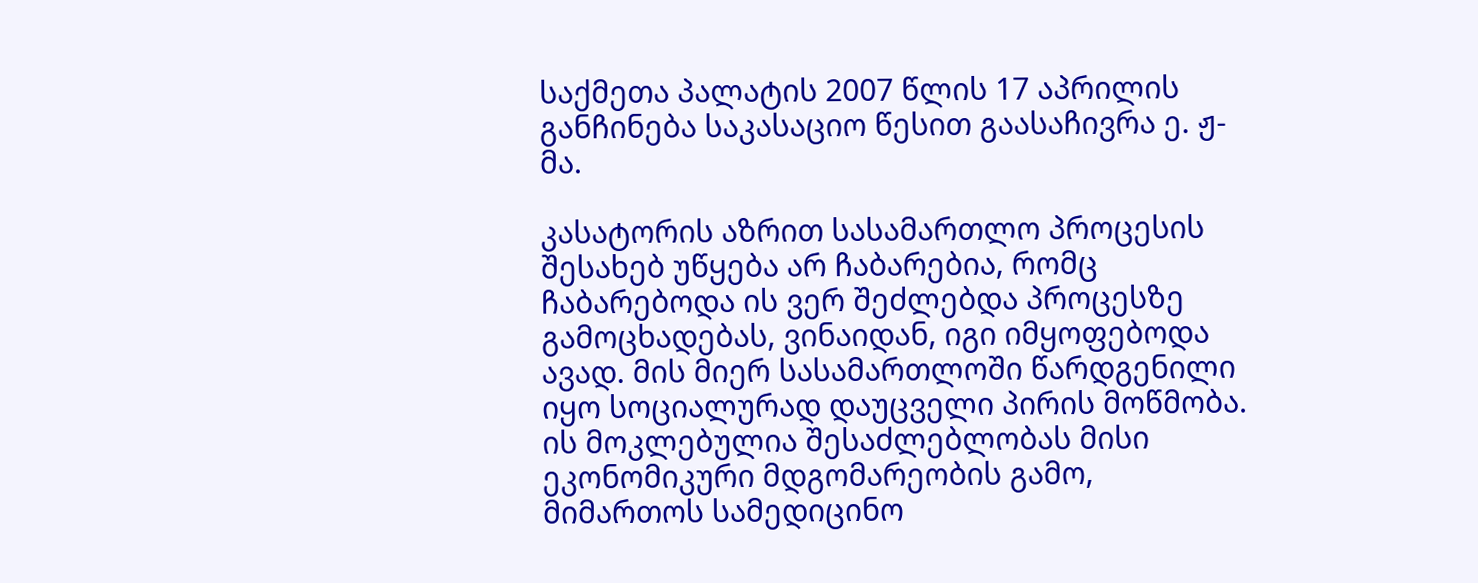საქმეთა პალატის 2007 წლის 17 აპრილის განჩინება საკასაციო წესით გაასაჩივრა ე. ჟ-მა.

კასატორის აზრით სასამართლო პროცესის შესახებ უწყება არ ჩაბარებია, რომც ჩაბარებოდა ის ვერ შეძლებდა პროცესზე გამოცხადებას, ვინაიდან, იგი იმყოფებოდა ავად. მის მიერ სასამართლოში წარდგენილი იყო სოციალურად დაუცველი პირის მოწმობა. ის მოკლებულია შესაძლებლობას მისი ეკონომიკური მდგომარეობის გამო, მიმართოს სამედიცინო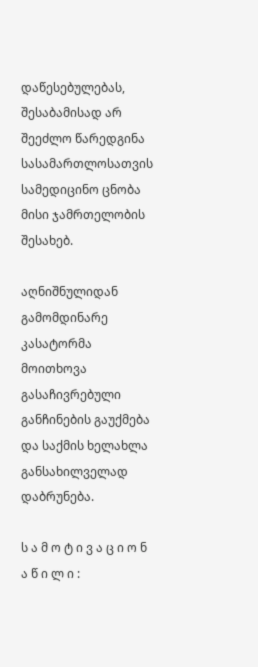დაწესებულებას, შესაბამისად არ შეეძლო წარედგინა სასამართლოსათვის სამედიცინო ცნობა მისი ჯამრთელობის შესახებ.

აღნიშნულიდან გამომდინარე კასატორმა მოითხოვა გასაჩივრებული განჩინების გაუქმება და საქმის ხელახლა განსახილველად დაბრუნება.

ს ა მ ო ტ ი ვ ა ც ი ო ნ ა წ ი ლ ი :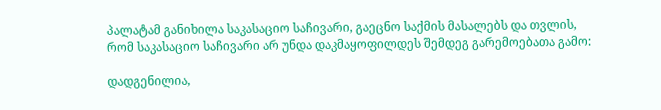პალატამ განიხილა საკასაციო საჩივარი, გაეცნო საქმის მასალებს და თვლის, რომ საკასაციო საჩივარი არ უნდა დაკმაყოფილდეს შემდეგ გარემოებათა გამო:

დადგენილია,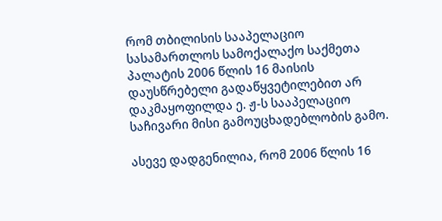რომ თბილისის სააპელაციო სასამართლოს სამოქალაქო საქმეთა პალატის 2006 წლის 16 მაისის დაუსწრებელი გადაწყვეტილებით არ დაკმაყოფილდა ე. ჟ-ს სააპელაციო საჩივარი მისი გამოუცხადებლობის გამო.

ასევე დადგენილია, რომ 2006 წლის 16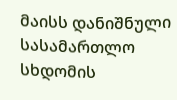მაისს დანიშნული სასამართლო სხდომის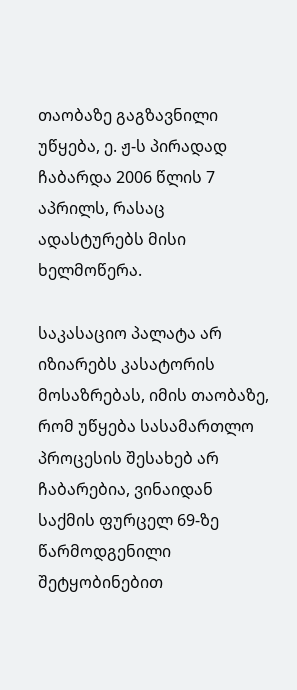თაობაზე გაგზავნილი უწყება, ე. ჟ-ს პირადად ჩაბარდა 2006 წლის 7 აპრილს, რასაც ადასტურებს მისი ხელმოწერა.

საკასაციო პალატა არ იზიარებს კასატორის მოსაზრებას, იმის თაობაზე, რომ უწყება სასამართლო პროცესის შესახებ არ ჩაბარებია, ვინაიდან საქმის ფურცელ 69-ზე წარმოდგენილი შეტყობინებით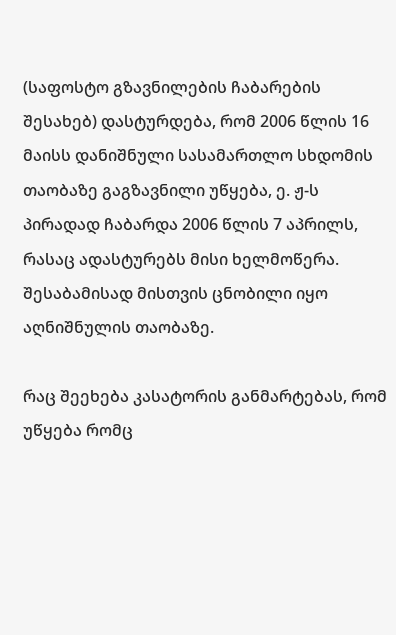(საფოსტო გზავნილების ჩაბარების შესახებ) დასტურდება, რომ 2006 წლის 16 მაისს დანიშნული სასამართლო სხდომის თაობაზე გაგზავნილი უწყება, ე. ჟ-ს პირადად ჩაბარდა 2006 წლის 7 აპრილს, რასაც ადასტურებს მისი ხელმოწერა. შესაბამისად მისთვის ცნობილი იყო აღნიშნულის თაობაზე.

რაც შეეხება კასატორის განმარტებას, რომ უწყება რომც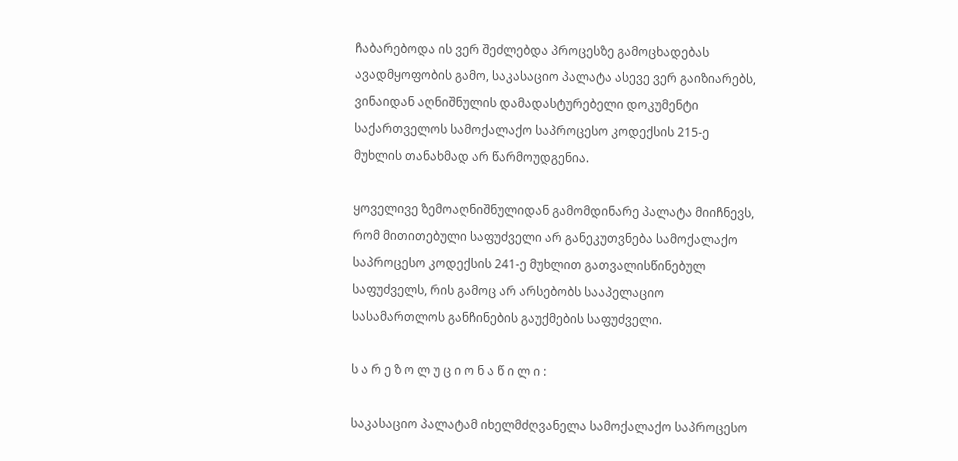ჩაბარებოდა ის ვერ შეძლებდა პროცესზე გამოცხადებას ავადმყოფობის გამო, საკასაციო პალატა ასევე ვერ გაიზიარებს, ვინაიდან აღნიშნულის დამადასტურებელი დოკუმენტი საქართველოს სამოქალაქო საპროცესო კოდექსის 215-ე მუხლის თანახმად არ წარმოუდგენია.

ყოველივე ზემოაღნიშნულიდან გამომდინარე პალატა მიიჩნევს, რომ მითითებული საფუძველი არ განეკუთვნება სამოქალაქო საპროცესო კოდექსის 241-ე მუხლით გათვალისწინებულ საფუძველს, რის გამოც არ არსებობს სააპელაციო სასამართლოს განჩინების გაუქმების საფუძველი.

ს ა რ ე ზ ო ლ უ ც ი ო ნ ა წ ი ლ ი :

საკასაციო პალატამ იხელმძღვანელა სამოქალაქო საპროცესო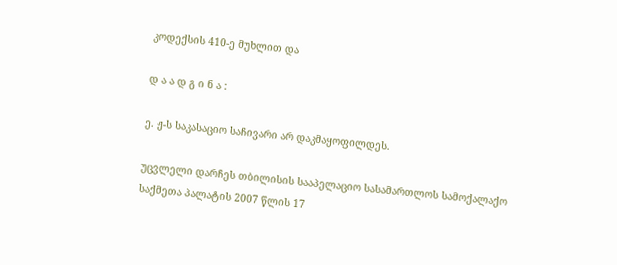კოდექსის 410-ე მუხლით და

დ ა ა დ გ ი ნ ა :

ე. ჟ-ს საკასაციო საჩივარი არ დაკმაყოფილდეს.

უცვლელი დარჩეს თბილისის სააპელაციო სასამართლოს სამოქალაქო საქმეთა პალატის 2007 წლის 17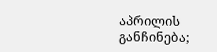აპრილის განჩინება;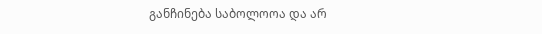განჩინება საბოლოოა და არ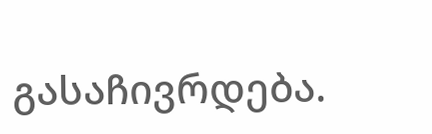გასაჩივრდება.